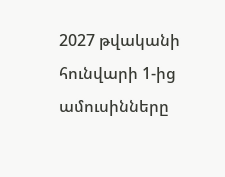2027 թվականի հունվարի 1-ից ամուսինները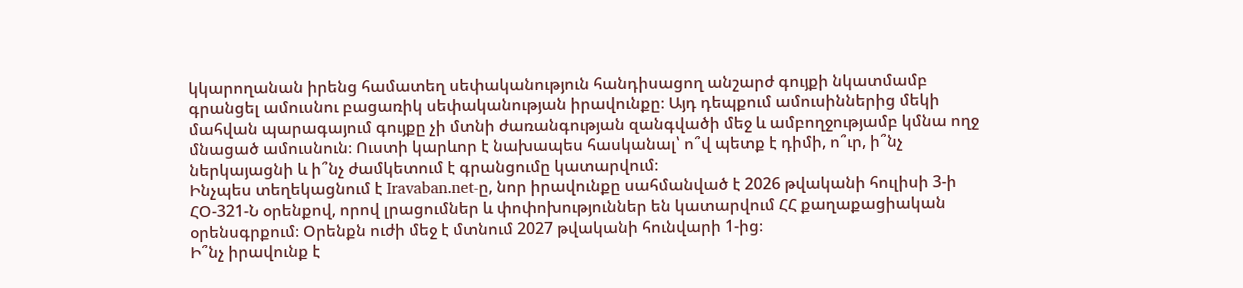կկարողանան իրենց համատեղ սեփականություն հանդիսացող անշարժ գույքի նկատմամբ գրանցել ամուսնու բացառիկ սեփականության իրավունքը։ Այդ դեպքում ամուսիններից մեկի մահվան պարագայում գույքը չի մտնի ժառանգության զանգվածի մեջ և ամբողջությամբ կմնա ողջ մնացած ամուսնուն։ Ուստի կարևոր է նախապես հասկանալ՝ ո՞վ պետք է դիմի, ո՞ւր, ի՞նչ ներկայացնի և ի՞նչ ժամկետում է գրանցումը կատարվում։
Ինչպես տեղեկացնում է Iravaban.net-ը, նոր իրավունքը սահմանված է 2026 թվականի հուլիսի 3-ի ՀՕ-321-Ն օրենքով, որով լրացումներ և փոփոխություններ են կատարվում ՀՀ քաղաքացիական օրենսգրքում։ Օրենքն ուժի մեջ է մտնում 2027 թվականի հունվարի 1-ից։
Ի՞նչ իրավունք է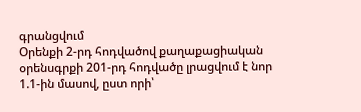գրանցվում
Օրենքի 2-րդ հոդվածով քաղաքացիական օրենսգրքի 201-րդ հոդվածը լրացվում է նոր 1.1-ին մասով, ըստ որի՝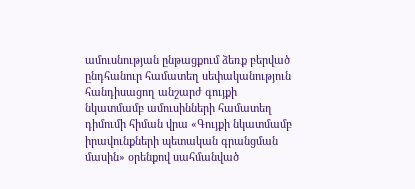ամուսնության ընթացքում ձեռք բերված ընդհանուր համատեղ սեփականություն հանդիսացող անշարժ գույքի նկատմամբ ամուսինների համատեղ դիմումի հիման վրա «Գույքի նկատմամբ իրավունքների պետական գրանցման մասին» օրենքով սահմանված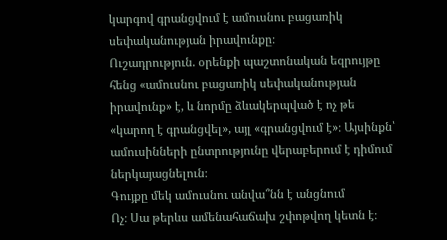կարգով գրանցվում է ամուսնու բացառիկ սեփականության իրավունքը։
Ուշադրություն. օրենքի պաշտոնական եզրույթը հենց «ամուսնու բացառիկ սեփականության իրավունք» է, և նորմը ձևակերպված է ոչ թե «կարող է գրանցվել», այլ «գրանցվում է»։ Այսինքն՝ ամուսինների ընտրությունը վերաբերում է դիմում ներկայացնելուն։
Գույքը մեկ ամուսնու անվա՞նն է անցնում
Ոչ։ Սա թերևս ամենահաճախ շփոթվող կետն է։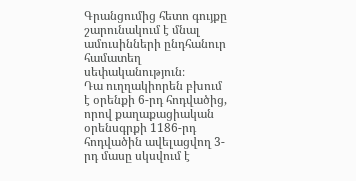Գրանցումից հետո գույքը շարունակում է մնալ ամուսինների ընդհանուր համատեղ սեփականություն։
Դա ուղղակիորեն բխում է օրենքի 6-րդ հոդվածից, որով քաղաքացիական օրենսգրքի 1186-րդ հոդվածին ավելացվող 3-րդ մասը սկսվում է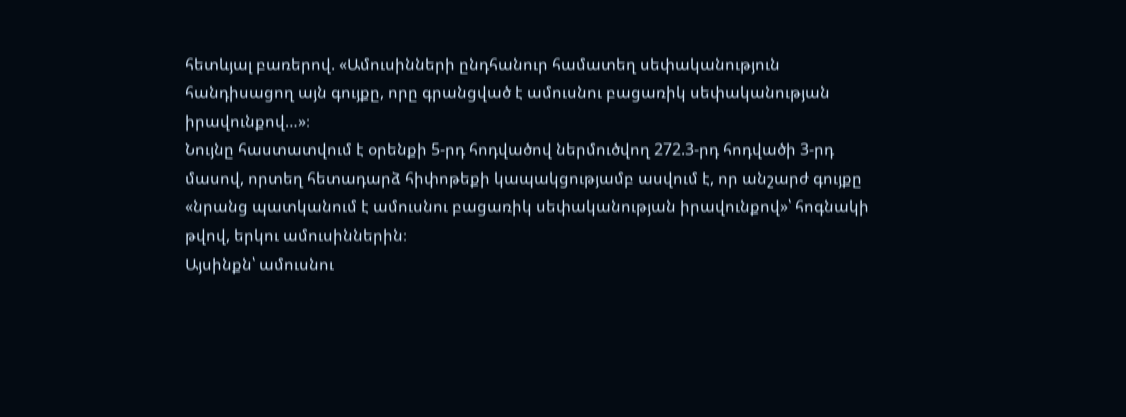հետևյալ բառերով. «Ամուսինների ընդհանուր համատեղ սեփականություն հանդիսացող այն գույքը, որը գրանցված է ամուսնու բացառիկ սեփականության իրավունքով…»։
Նույնը հաստատվում է օրենքի 5-րդ հոդվածով ներմուծվող 272.3-րդ հոդվածի 3-րդ մասով, որտեղ հետադարձ հիփոթեքի կապակցությամբ ասվում է, որ անշարժ գույքը «նրանց պատկանում է ամուսնու բացառիկ սեփականության իրավունքով»՝ հոգնակի թվով, երկու ամուսիններին։
Այսինքն՝ ամուսնու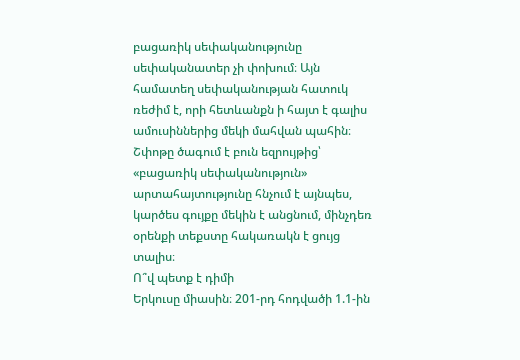բացառիկ սեփականությունը սեփականատեր չի փոխում։ Այն համատեղ սեփականության հատուկ ռեժիմ է, որի հետևանքն ի հայտ է գալիս ամուսիններից մեկի մահվան պահին։ Շփոթը ծագում է բուն եզրույթից՝ «բացառիկ սեփականություն» արտահայտությունը հնչում է այնպես, կարծես գույքը մեկին է անցնում, մինչդեռ օրենքի տեքստը հակառակն է ցույց տալիս։
Ո՞վ պետք է դիմի
Երկուսը միասին։ 201-րդ հոդվածի 1.1-ին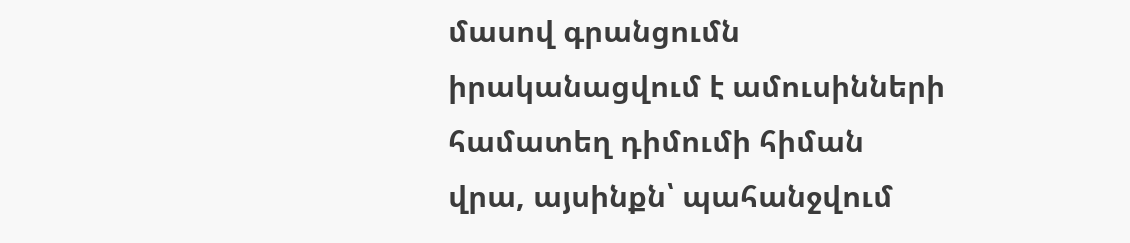մասով գրանցումն իրականացվում է ամուսինների համատեղ դիմումի հիման վրա, այսինքն՝ պահանջվում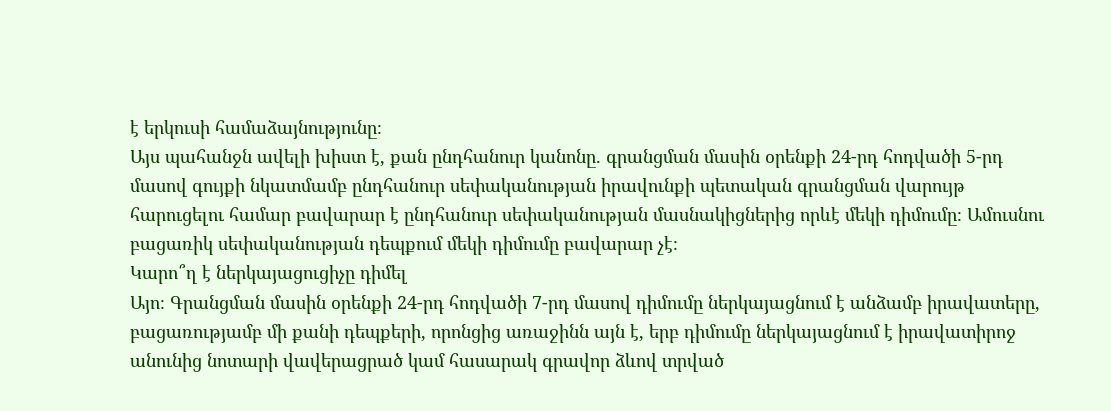է երկուսի համաձայնությունը։
Այս պահանջն ավելի խիստ է, քան ընդհանուր կանոնը. գրանցման մասին օրենքի 24-րդ հոդվածի 5-րդ մասով գույքի նկատմամբ ընդհանուր սեփականության իրավունքի պետական գրանցման վարույթ հարուցելու համար բավարար է ընդհանուր սեփականության մասնակիցներից որևէ մեկի դիմումը։ Ամուսնու բացառիկ սեփականության դեպքում մեկի դիմումը բավարար չէ։
Կարո՞ղ է ներկայացուցիչը դիմել
Այո։ Գրանցման մասին օրենքի 24-րդ հոդվածի 7-րդ մասով դիմումը ներկայացնում է անձամբ իրավատերը, բացառությամբ մի քանի դեպքերի, որոնցից առաջինն այն է, երբ դիմումը ներկայացնում է իրավատիրոջ անունից նոտարի վավերացրած կամ հասարակ գրավոր ձևով տրված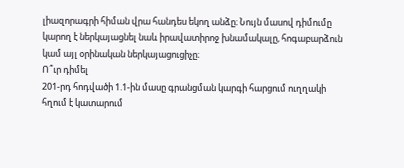լիազորագրի հիման վրա հանդես եկող անձը։ Նույն մասով դիմումը կարող է ներկայացնել նաև իրավատիրոջ խնամակալը, հոգաբարձուն կամ այլ օրինական ներկայացուցիչը։
Ո՞ւր դիմել
201-րդ հոդվածի 1.1-ին մասը գրանցման կարգի հարցում ուղղակի հղում է կատարում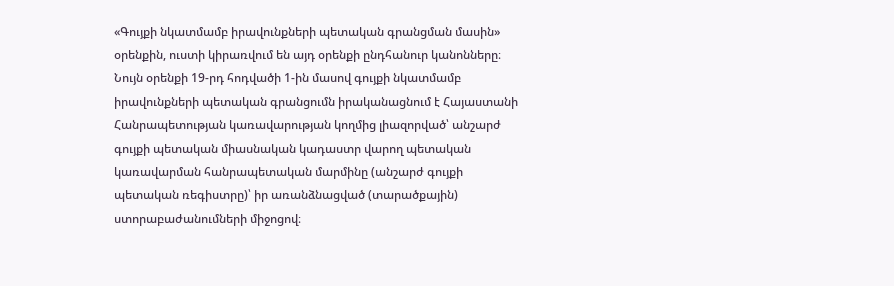«Գույքի նկատմամբ իրավունքների պետական գրանցման մասին» օրենքին, ուստի կիրառվում են այդ օրենքի ընդհանուր կանոնները։
Նույն օրենքի 19-րդ հոդվածի 1-ին մասով գույքի նկատմամբ իրավունքների պետական գրանցումն իրականացնում է Հայաստանի Հանրապետության կառավարության կողմից լիազորված՝ անշարժ գույքի պետական միասնական կադաստր վարող պետական կառավարման հանրապետական մարմինը (անշարժ գույքի պետական ռեգիստրը)՝ իր առանձնացված (տարածքային) ստորաբաժանումների միջոցով։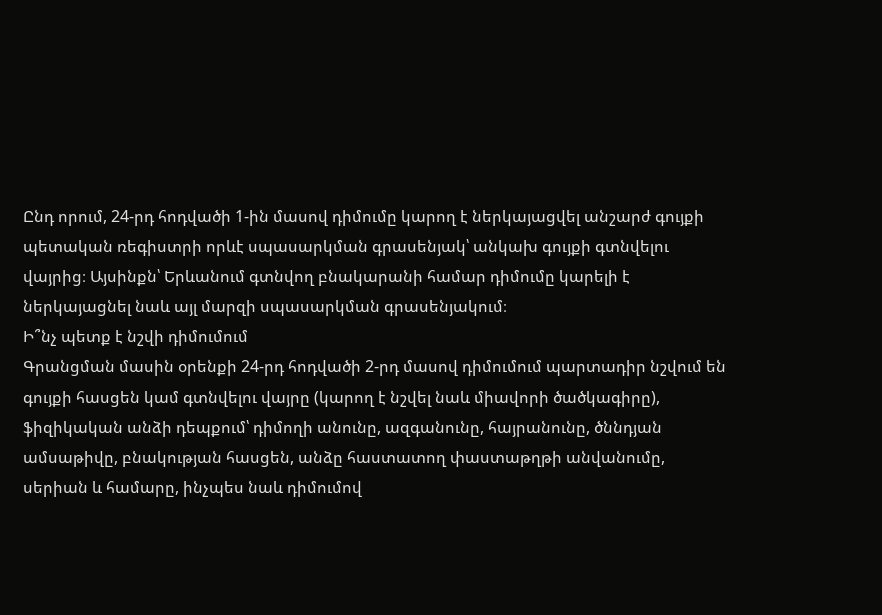Ընդ որում, 24-րդ հոդվածի 1-ին մասով դիմումը կարող է ներկայացվել անշարժ գույքի պետական ռեգիստրի որևէ սպասարկման գրասենյակ՝ անկախ գույքի գտնվելու վայրից։ Այսինքն՝ Երևանում գտնվող բնակարանի համար դիմումը կարելի է ներկայացնել նաև այլ մարզի սպասարկման գրասենյակում։
Ի՞նչ պետք է նշվի դիմումում
Գրանցման մասին օրենքի 24-րդ հոդվածի 2-րդ մասով դիմումում պարտադիր նշվում են գույքի հասցեն կամ գտնվելու վայրը (կարող է նշվել նաև միավորի ծածկագիրը), ֆիզիկական անձի դեպքում՝ դիմողի անունը, ազգանունը, հայրանունը, ծննդյան ամսաթիվը, բնակության հասցեն, անձը հաստատող փաստաթղթի անվանումը, սերիան և համարը, ինչպես նաև դիմումով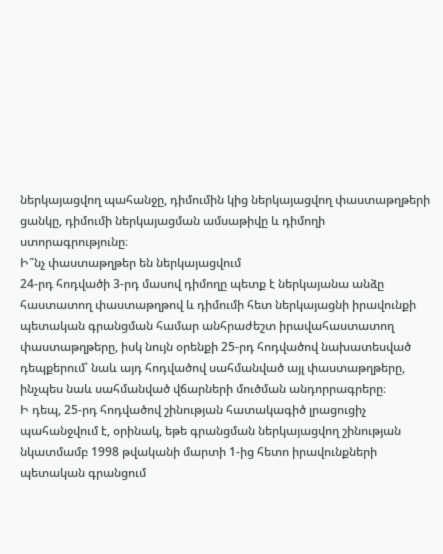ներկայացվող պահանջը, դիմումին կից ներկայացվող փաստաթղթերի ցանկը, դիմումի ներկայացման ամսաթիվը և դիմողի ստորագրությունը։
Ի՞նչ փաստաթղթեր են ներկայացվում
24-րդ հոդվածի 3-րդ մասով դիմողը պետք է ներկայանա անձը հաստատող փաստաթղթով և դիմումի հետ ներկայացնի իրավունքի պետական գրանցման համար անհրաժեշտ իրավահաստատող փաստաթղթերը, իսկ նույն օրենքի 25-րդ հոդվածով նախատեսված դեպքերում՝ նաև այդ հոդվածով սահմանված այլ փաստաթղթերը, ինչպես նաև սահմանված վճարների մուծման անդորրագրերը։
Ի դեպ, 25-րդ հոդվածով շինության հատակագիծ լրացուցիչ պահանջվում է, օրինակ, եթե գրանցման ներկայացվող շինության նկատմամբ 1998 թվականի մարտի 1-ից հետո իրավունքների պետական գրանցում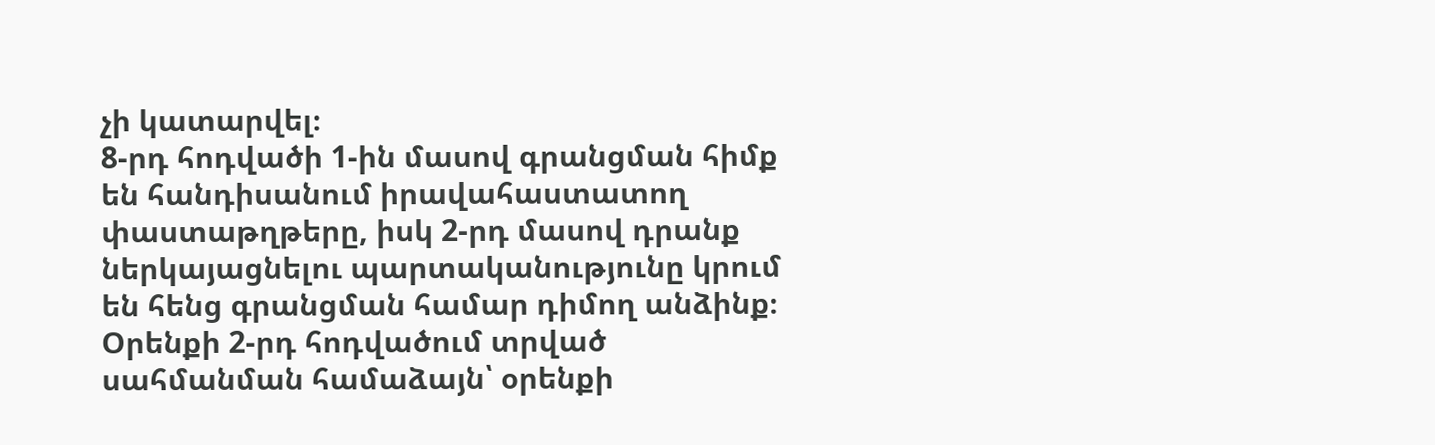չի կատարվել։
8-րդ հոդվածի 1-ին մասով գրանցման հիմք են հանդիսանում իրավահաստատող փաստաթղթերը, իսկ 2-րդ մասով դրանք ներկայացնելու պարտականությունը կրում են հենց գրանցման համար դիմող անձինք։ Օրենքի 2-րդ հոդվածում տրված սահմանման համաձայն՝ օրենքի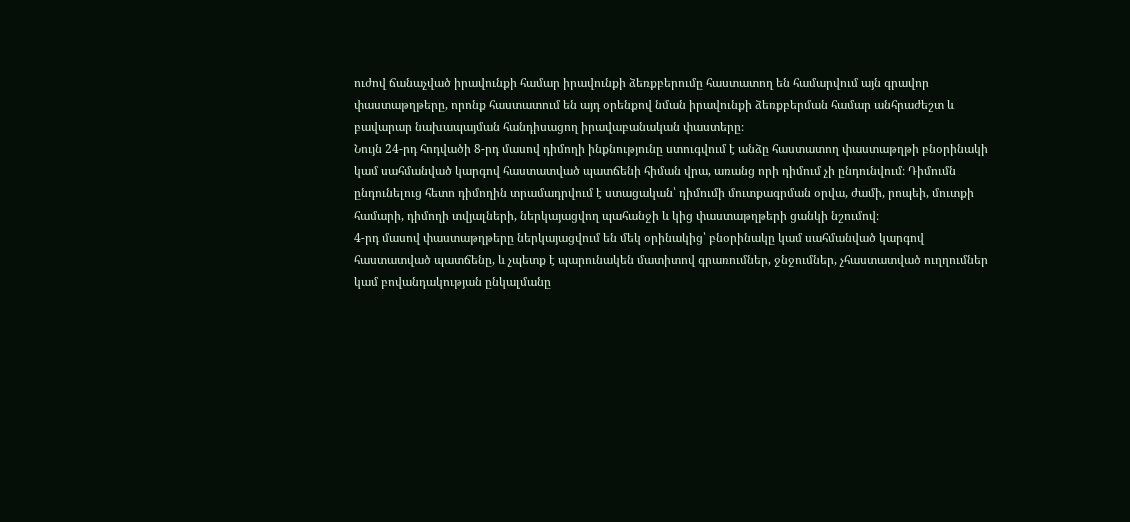ուժով ճանաչված իրավունքի համար իրավունքի ձեռքբերումը հաստատող են համարվում այն գրավոր փաստաթղթերը, որոնք հաստատում են այդ օրենքով նման իրավունքի ձեռքբերման համար անհրաժեշտ և բավարար նախապայման հանդիսացող իրավաբանական փաստերը։
Նույն 24-րդ հոդվածի 8-րդ մասով դիմողի ինքնությունը ստուգվում է անձը հաստատող փաստաթղթի բնօրինակի կամ սահմանված կարգով հաստատված պատճենի հիման վրա, առանց որի դիմում չի ընդունվում։ Դիմումն ընդունելուց հետո դիմողին տրամադրվում է ստացական՝ դիմումի մուտքագրման օրվա, ժամի, րոպեի, մուտքի համարի, դիմողի տվյալների, ներկայացվող պահանջի և կից փաստաթղթերի ցանկի նշումով։
4-րդ մասով փաստաթղթերը ներկայացվում են մեկ օրինակից՝ բնօրինակը կամ սահմանված կարգով հաստատված պատճենը, և չպետք է պարունակեն մատիտով գրառումներ, ջնջումներ, չհաստատված ուղղումներ կամ բովանդակության ընկալմանը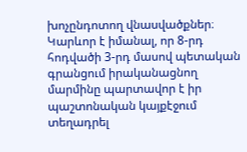խոչընդոտող վնասվածքներ։
Կարևոր է իմանալ, որ 8-րդ հոդվածի 3-րդ մասով պետական գրանցում իրականացնող մարմինը պարտավոր է իր պաշտոնական կայքէջում տեղադրել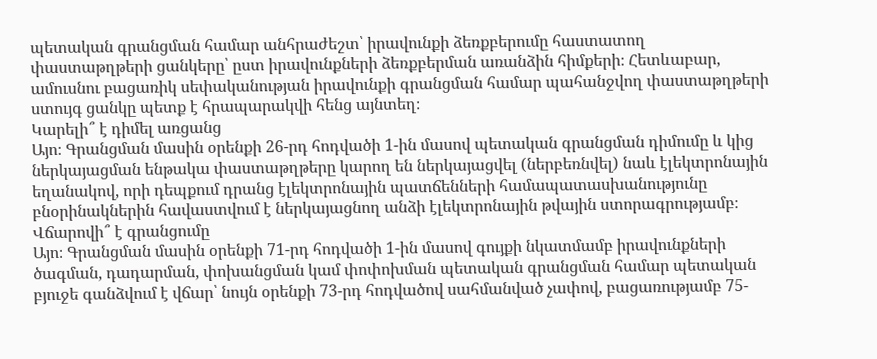պետական գրանցման համար անհրաժեշտ՝ իրավունքի ձեռքբերումը հաստատող փաստաթղթերի ցանկերը՝ ըստ իրավունքների ձեռքբերման առանձին հիմքերի։ Հետևաբար, ամուսնու բացառիկ սեփականության իրավունքի գրանցման համար պահանջվող փաստաթղթերի ստույգ ցանկը պետք է հրապարակվի հենց այնտեղ։
Կարելի՞ է դիմել առցանց
Այո։ Գրանցման մասին օրենքի 26-րդ հոդվածի 1-ին մասով պետական գրանցման դիմումը և կից ներկայացման ենթակա փաստաթղթերը կարող են ներկայացվել (ներբեռնվել) նաև էլեկտրոնային եղանակով, որի դեպքում դրանց էլեկտրոնային պատճենների համապատասխանությունը բնօրինակներին հավաստվում է ներկայացնող անձի էլեկտրոնային թվային ստորագրությամբ։
Վճարովի՞ է գրանցումը
Այո։ Գրանցման մասին օրենքի 71-րդ հոդվածի 1-ին մասով գույքի նկատմամբ իրավունքների ծագման, դադարման, փոխանցման կամ փոփոխման պետական գրանցման համար պետական բյուջե գանձվում է վճար՝ նույն օրենքի 73-րդ հոդվածով սահմանված չափով, բացառությամբ 75-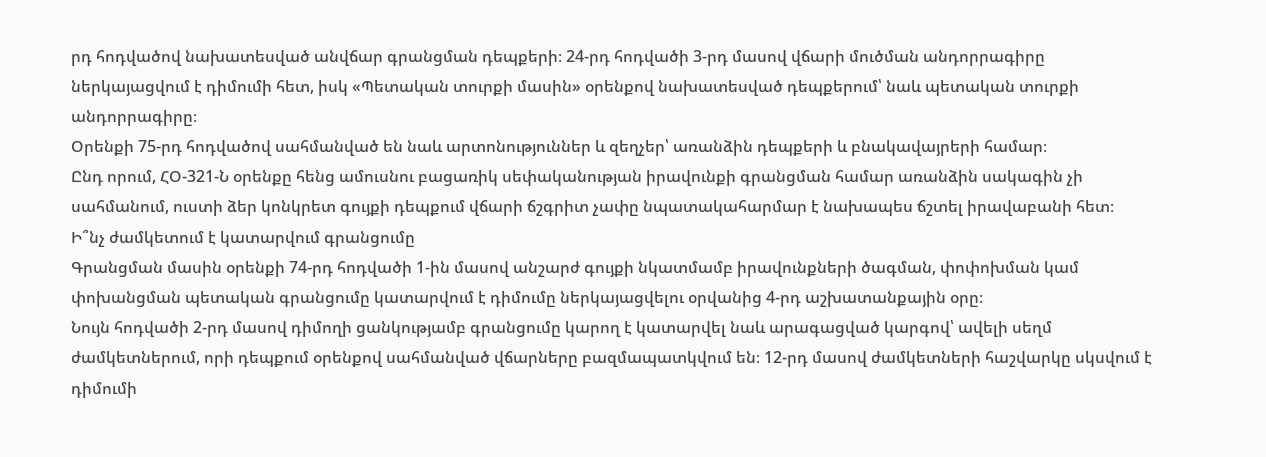րդ հոդվածով նախատեսված անվճար գրանցման դեպքերի։ 24-րդ հոդվածի 3-րդ մասով վճարի մուծման անդորրագիրը ներկայացվում է դիմումի հետ, իսկ «Պետական տուրքի մասին» օրենքով նախատեսված դեպքերում՝ նաև պետական տուրքի անդորրագիրը։
Օրենքի 75-րդ հոդվածով սահմանված են նաև արտոնություններ և զեղչեր՝ առանձին դեպքերի և բնակավայրերի համար։
Ընդ որում, ՀՕ-321-Ն օրենքը հենց ամուսնու բացառիկ սեփականության իրավունքի գրանցման համար առանձին սակագին չի սահմանում, ուստի ձեր կոնկրետ գույքի դեպքում վճարի ճշգրիտ չափը նպատակահարմար է նախապես ճշտել իրավաբանի հետ։
Ի՞նչ ժամկետում է կատարվում գրանցումը
Գրանցման մասին օրենքի 74-րդ հոդվածի 1-ին մասով անշարժ գույքի նկատմամբ իրավունքների ծագման, փոփոխման կամ փոխանցման պետական գրանցումը կատարվում է դիմումը ներկայացվելու օրվանից 4-րդ աշխատանքային օրը։
Նույն հոդվածի 2-րդ մասով դիմողի ցանկությամբ գրանցումը կարող է կատարվել նաև արագացված կարգով՝ ավելի սեղմ ժամկետներում, որի դեպքում օրենքով սահմանված վճարները բազմապատկվում են։ 12-րդ մասով ժամկետների հաշվարկը սկսվում է դիմումի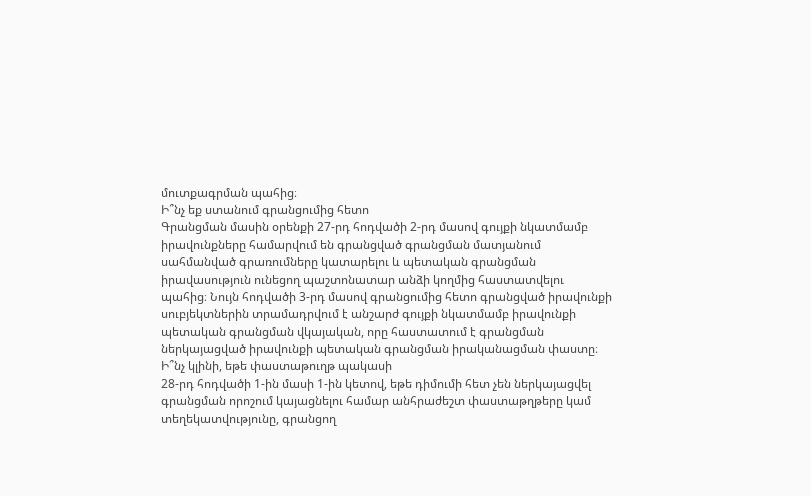մուտքագրման պահից։
Ի՞նչ եք ստանում գրանցումից հետո
Գրանցման մասին օրենքի 27-րդ հոդվածի 2-րդ մասով գույքի նկատմամբ իրավունքները համարվում են գրանցված գրանցման մատյանում սահմանված գրառումները կատարելու և պետական գրանցման իրավասություն ունեցող պաշտոնատար անձի կողմից հաստատվելու պահից։ Նույն հոդվածի 3-րդ մասով գրանցումից հետո գրանցված իրավունքի սուբյեկտներին տրամադրվում է անշարժ գույքի նկատմամբ իրավունքի պետական գրանցման վկայական, որը հաստատում է գրանցման ներկայացված իրավունքի պետական գրանցման իրականացման փաստը։
Ի՞նչ կլինի, եթե փաստաթուղթ պակասի
28-րդ հոդվածի 1-ին մասի 1-ին կետով, եթե դիմումի հետ չեն ներկայացվել գրանցման որոշում կայացնելու համար անհրաժեշտ փաստաթղթերը կամ տեղեկատվությունը, գրանցող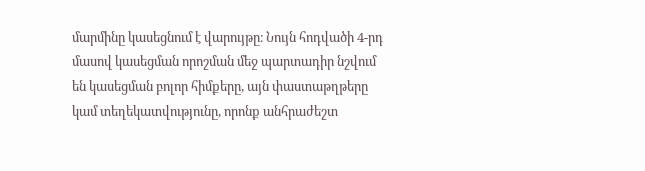մարմինը կասեցնում է վարույթը։ Նույն հոդվածի 4-րդ մասով կասեցման որոշման մեջ պարտադիր նշվում են կասեցման բոլոր հիմքերը, այն փաստաթղթերը կամ տեղեկատվությունը, որոնք անհրաժեշտ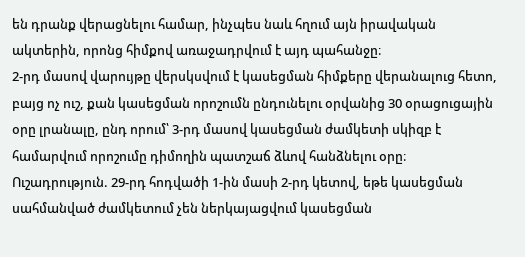են դրանք վերացնելու համար, ինչպես նաև հղում այն իրավական ակտերին, որոնց հիմքով առաջադրվում է այդ պահանջը։
2-րդ մասով վարույթը վերսկսվում է կասեցման հիմքերը վերանալուց հետո, բայց ոչ ուշ, քան կասեցման որոշումն ընդունելու օրվանից 30 օրացուցային օրը լրանալը, ընդ որում՝ 3-րդ մասով կասեցման ժամկետի սկիզբ է համարվում որոշումը դիմողին պատշաճ ձևով հանձնելու օրը։
Ուշադրություն. 29-րդ հոդվածի 1-ին մասի 2-րդ կետով, եթե կասեցման սահմանված ժամկետում չեն ներկայացվում կասեցման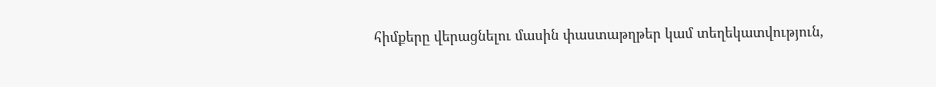հիմքերը վերացնելու մասին փաստաթղթեր կամ տեղեկատվություն,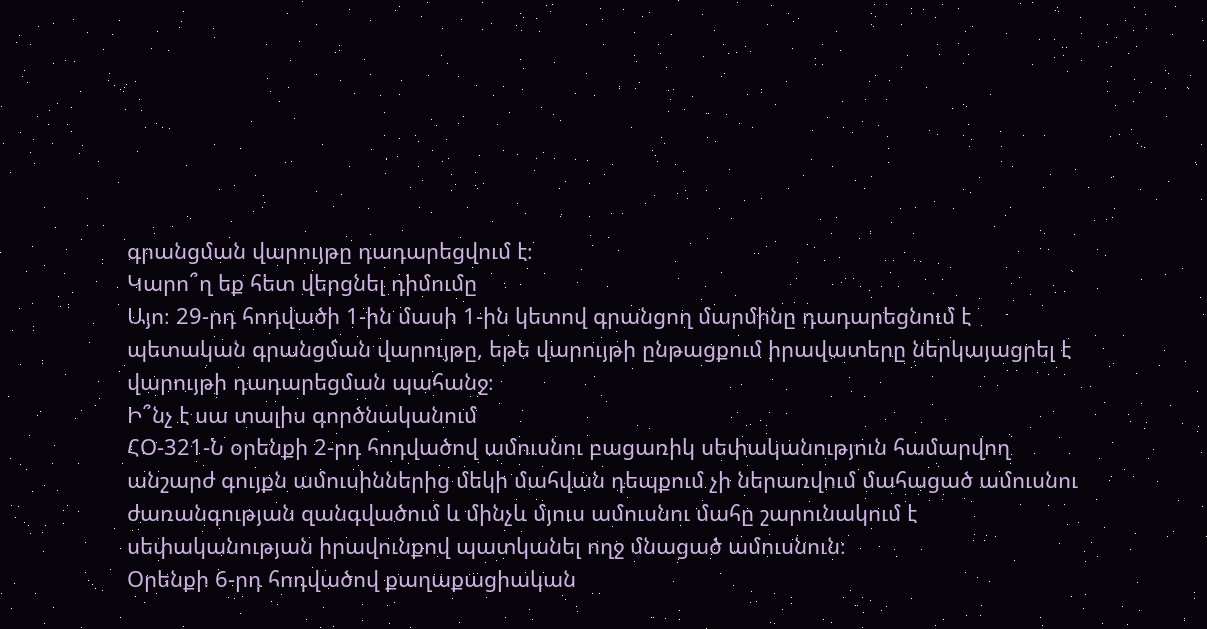գրանցման վարույթը դադարեցվում է։
Կարո՞ղ եք հետ վերցնել դիմումը
Այո։ 29-րդ հոդվածի 1-ին մասի 1-ին կետով գրանցող մարմինը դադարեցնում է պետական գրանցման վարույթը, եթե վարույթի ընթացքում իրավատերը ներկայացրել է վարույթի դադարեցման պահանջ։
Ի՞նչ է սա տալիս գործնականում
ՀՕ-321-Ն օրենքի 2-րդ հոդվածով ամուսնու բացառիկ սեփականություն համարվող անշարժ գույքն ամուսիններից մեկի մահվան դեպքում չի ներառվում մահացած ամուսնու ժառանգության զանգվածում և մինչև մյուս ամուսնու մահը շարունակում է սեփականության իրավունքով պատկանել ողջ մնացած ամուսնուն։
Օրենքի 6-րդ հոդվածով քաղաքացիական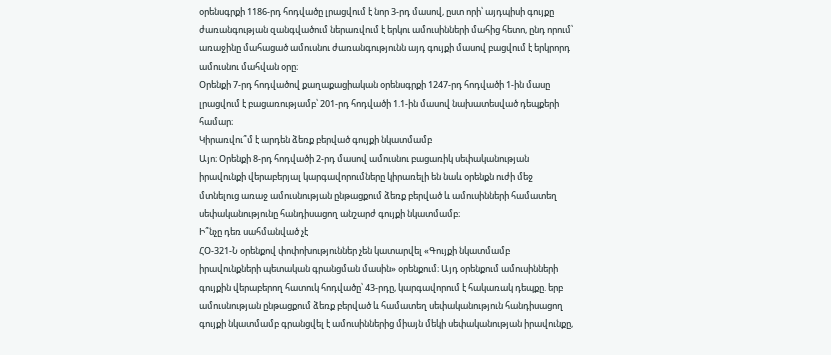օրենսգրքի 1186-րդ հոդվածը լրացվում է նոր 3-րդ մասով, ըստ որի՝ այդպիսի գույքը ժառանգության զանգվածում ներառվում է երկու ամուսինների մահից հետո, ընդ որում՝ առաջինը մահացած ամուսնու ժառանգությունն այդ գույքի մասով բացվում է երկրորդ ամուսնու մահվան օրը։
Օրենքի 7-րդ հոդվածով քաղաքացիական օրենսգրքի 1247-րդ հոդվածի 1-ին մասը լրացվում է բացառությամբ՝ 201-րդ հոդվածի 1.1-ին մասով նախատեսված դեպքերի համար։
Կիրառվու՞մ է արդեն ձեռք բերված գույքի նկատմամբ
Այո։ Օրենքի 8-րդ հոդվածի 2-րդ մասով ամուսնու բացառիկ սեփականության իրավունքի վերաբերյալ կարգավորումները կիրառելի են նաև օրենքն ուժի մեջ մտնելուց առաջ ամուսնության ընթացքում ձեռք բերված և ամուսինների համատեղ սեփականությունը հանդիսացող անշարժ գույքի նկատմամբ։
Ի՞նչը դեռ սահմանված չէ
ՀՕ-321-Ն օրենքով փոփոխություններ չեն կատարվել «Գույքի նկատմամբ իրավունքների պետական գրանցման մասին» օրենքում։ Այդ օրենքում ամուսինների գույքին վերաբերող հատուկ հոդվածը՝ 43-րդը, կարգավորում է հակառակ դեպքը. երբ ամուսնության ընթացքում ձեռք բերված և համատեղ սեփականություն հանդիսացող գույքի նկատմամբ գրանցվել է ամուսիններից միայն մեկի սեփականության իրավունքը,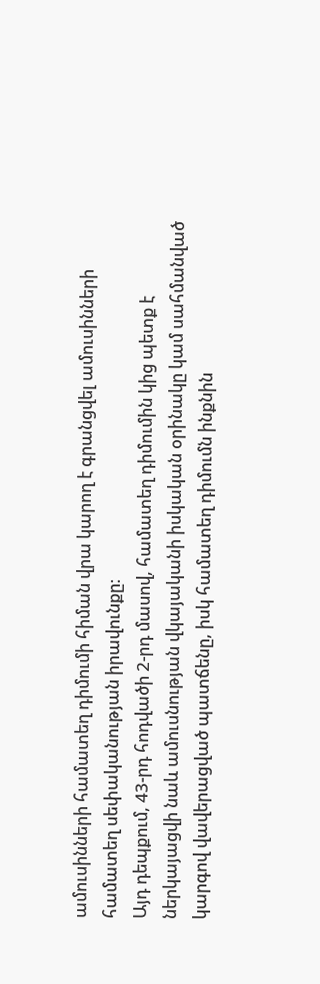ամուսինների համատեղ դիմումի հիման վրա կարող է գրանցվել ամուսինների համատեղ սեփականության իրավունքը։
Այդ դեպքում, 43-րդ հոդվածի 2-րդ մասով, համատեղ դիմումին կից պետք է ներկայացվի նաև ամուսնության վկայականի իսկական օրինակը կամ սահմանված կարգով վավերացված պատճենը, իսկ համատեղ դիմումն ինքնին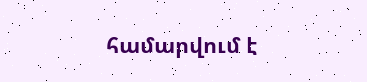համարվում է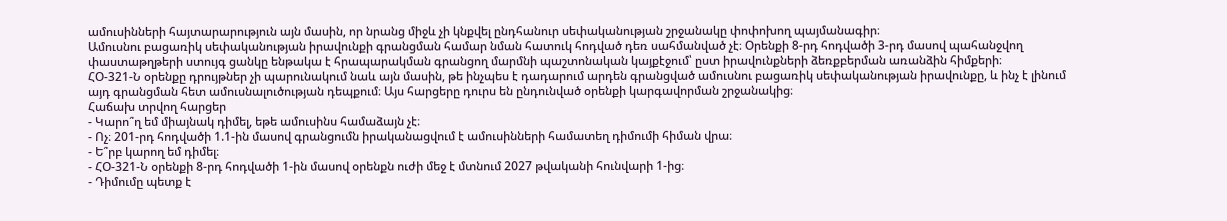ամուսինների հայտարարություն այն մասին, որ նրանց միջև չի կնքվել ընդհանուր սեփականության շրջանակը փոփոխող պայմանագիր։
Ամուսնու բացառիկ սեփականության իրավունքի գրանցման համար նման հատուկ հոդված դեռ սահմանված չէ։ Օրենքի 8-րդ հոդվածի 3-րդ մասով պահանջվող փաստաթղթերի ստույգ ցանկը ենթակա է հրապարակման գրանցող մարմնի պաշտոնական կայքէջում՝ ըստ իրավունքների ձեռքբերման առանձին հիմքերի։
ՀՕ-321-Ն օրենքը դրույթներ չի պարունակում նաև այն մասին, թե ինչպես է դադարում արդեն գրանցված ամուսնու բացառիկ սեփականության իրավունքը, և ինչ է լինում այդ գրանցման հետ ամուսնալուծության դեպքում։ Այս հարցերը դուրս են ընդունված օրենքի կարգավորման շրջանակից։
Հաճախ տրվող հարցեր
- Կարո՞ղ եմ միայնակ դիմել, եթե ամուսինս համաձայն չէ։
- Ոչ։ 201-րդ հոդվածի 1.1-ին մասով գրանցումն իրականացվում է ամուսինների համատեղ դիմումի հիման վրա։
- Ե՞րբ կարող եմ դիմել։
- ՀՕ-321-Ն օրենքի 8-րդ հոդվածի 1-ին մասով օրենքն ուժի մեջ է մտնում 2027 թվականի հունվարի 1-ից։
- Դիմումը պետք է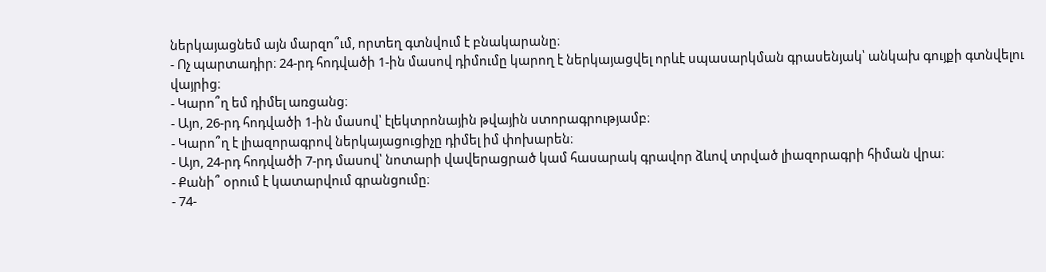ներկայացնեմ այն մարզո՞ւմ, որտեղ գտնվում է բնակարանը։
- Ոչ պարտադիր։ 24-րդ հոդվածի 1-ին մասով դիմումը կարող է ներկայացվել որևէ սպասարկման գրասենյակ՝ անկախ գույքի գտնվելու վայրից։
- Կարո՞ղ եմ դիմել առցանց։
- Այո, 26-րդ հոդվածի 1-ին մասով՝ էլեկտրոնային թվային ստորագրությամբ։
- Կարո՞ղ է լիազորագրով ներկայացուցիչը դիմել իմ փոխարեն։
- Այո, 24-րդ հոդվածի 7-րդ մասով՝ նոտարի վավերացրած կամ հասարակ գրավոր ձևով տրված լիազորագրի հիման վրա։
- Քանի՞ օրում է կատարվում գրանցումը։
- 74-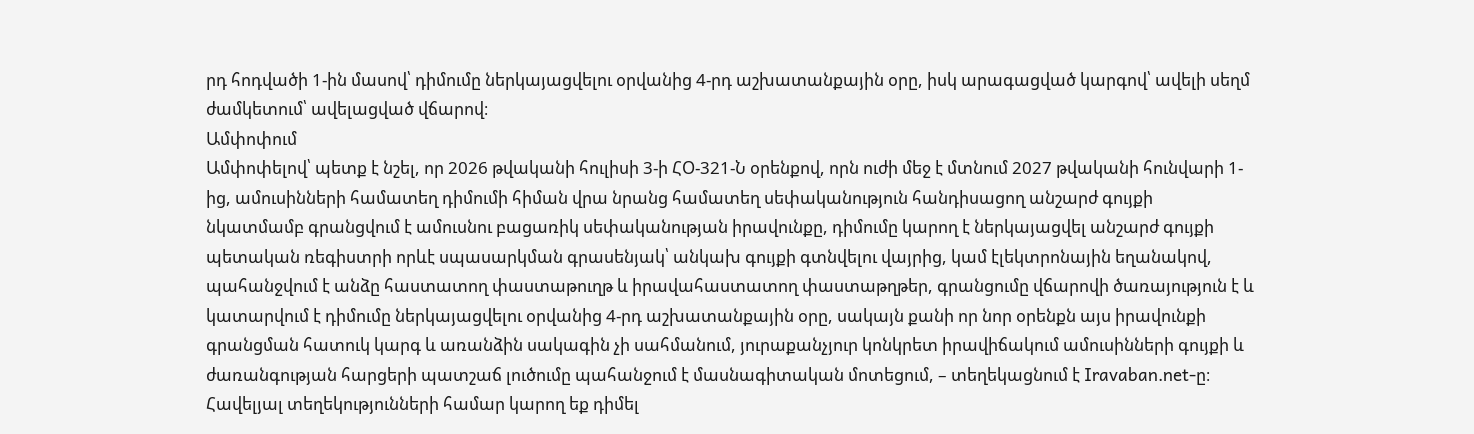րդ հոդվածի 1-ին մասով՝ դիմումը ներկայացվելու օրվանից 4-րդ աշխատանքային օրը, իսկ արագացված կարգով՝ ավելի սեղմ ժամկետում՝ ավելացված վճարով։
Ամփոփում
Ամփոփելով՝ պետք է նշել, որ 2026 թվականի հուլիսի 3-ի ՀՕ-321-Ն օրենքով, որն ուժի մեջ է մտնում 2027 թվականի հունվարի 1-ից, ամուսինների համատեղ դիմումի հիման վրա նրանց համատեղ սեփականություն հանդիսացող անշարժ գույքի նկատմամբ գրանցվում է ամուսնու բացառիկ սեփականության իրավունքը, դիմումը կարող է ներկայացվել անշարժ գույքի պետական ռեգիստրի որևէ սպասարկման գրասենյակ՝ անկախ գույքի գտնվելու վայրից, կամ էլեկտրոնային եղանակով, պահանջվում է անձը հաստատող փաստաթուղթ և իրավահաստատող փաստաթղթեր, գրանցումը վճարովի ծառայություն է և կատարվում է դիմումը ներկայացվելու օրվանից 4-րդ աշխատանքային օրը, սակայն քանի որ նոր օրենքն այս իրավունքի գրանցման հատուկ կարգ և առանձին սակագին չի սահմանում, յուրաքանչյուր կոնկրետ իրավիճակում ամուսինների գույքի և ժառանգության հարցերի պատշաճ լուծումը պահանջում է մասնագիտական մոտեցում, – տեղեկացնում է Iravaban.net-ը։
Հավելյալ տեղեկությունների համար կարող եք դիմել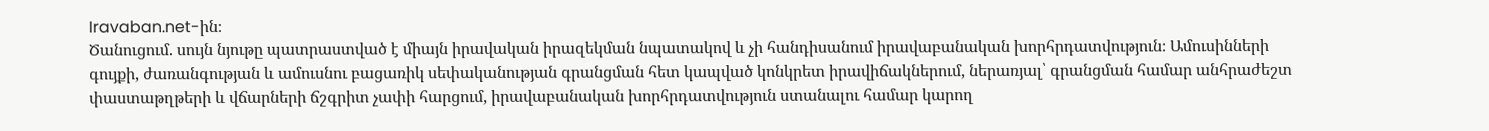Iravaban.net-ին։
Ծանուցում. սույն նյութը պատրաստված է միայն իրավական իրազեկման նպատակով և չի հանդիսանում իրավաբանական խորհրդատվություն։ Ամուսինների գույքի, ժառանգության և ամուսնու բացառիկ սեփականության գրանցման հետ կապված կոնկրետ իրավիճակներում, ներառյալ՝ գրանցման համար անհրաժեշտ փաստաթղթերի և վճարների ճշգրիտ չափի հարցում, իրավաբանական խորհրդատվություն ստանալու համար կարող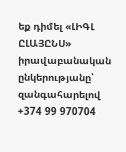եք դիմել «ԼԻԳԼ ԸԼԱՅԸՆՍ» իրավաբանական ընկերությանը՝ զանգահարելով +374 99 970704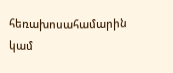հեռախոսահամարին կամ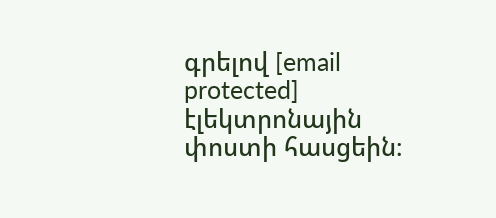գրելով [email protected] էլեկտրոնային փոստի հասցեին։